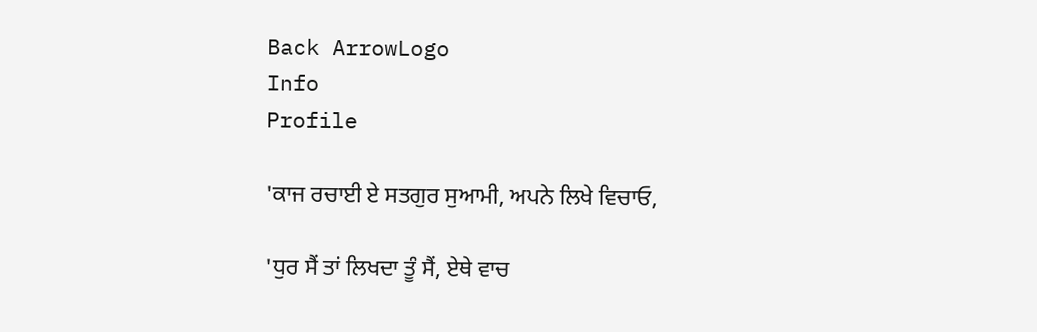Back ArrowLogo
Info
Profile

'ਕਾਜ ਰਚਾਈ ਏ ਸਤਗੁਰ ਸੁਆਮੀ, ਅਪਨੇ ਲਿਖੇ ਵਿਚਾਓ,

'ਧੁਰ ਸੈਂ ਤਾਂ ਲਿਖਦਾ ਤੂੰ ਸੈਂ, ਏਥੇ ਵਾਚ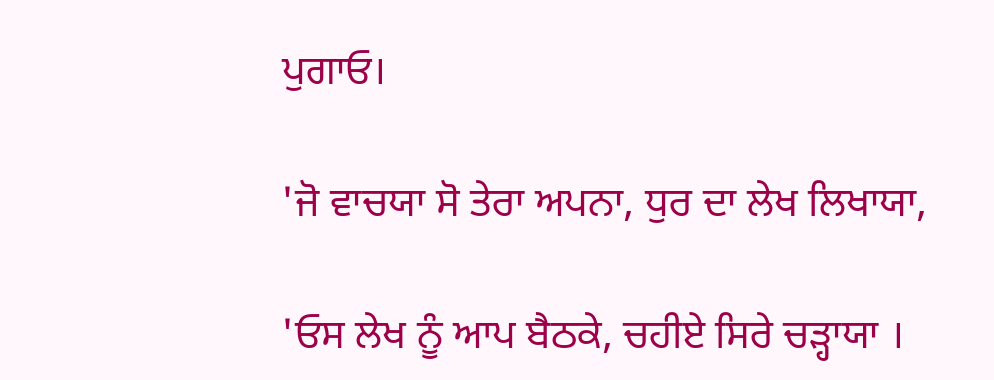ਪੁਗਾਓ।

'ਜੋ ਵਾਚਯਾ ਸੋ ਤੇਰਾ ਅਪਨਾ, ਧੁਰ ਦਾ ਲੇਖ ਲਿਖਾਯਾ,

'ਓਸ ਲੇਖ ਨੂੰ ਆਪ ਬੈਠਕੇ, ਚਹੀਏ ਸਿਰੇ ਚੜ੍ਹਾਯਾ ।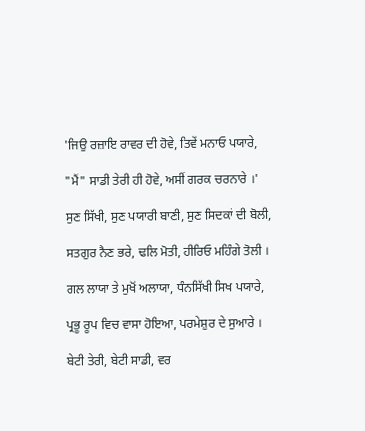'ਜਿਉ ਰਜ਼ਾਇ ਰਾਵਰ ਦੀ ਹੋਵੇ, ਤਿਵੇਂ ਮਨਾਓ ਪਯਾਰੇ,

"ਮੈਂ" ਸਾਡੀ ਤੇਰੀ ਹੀ ਹੋਵੇ, ਅਸੀਂ ਗਰਕ ਚਰਨਾਰੇ ।'

ਸੁਣ ਸਿੱਖੀ, ਸੁਣ ਪਯਾਰੀ ਬਾਣੀ, ਸੁਣ ਸਿਦਕਾਂ ਦੀ ਬੋਲੀ,

ਸਤਗੁਰ ਨੈਣ ਭਰੇ, ਢਲਿ ਮੋਤੀ, ਹੀਰਿਓ ਮਹਿੰਗੇ ਤੋਲੀ ।

ਗਲ ਲਾਯਾ ਤੇ ਮੁਖੋਂ ਅਲਾਯਾ, ਧੰਨਸਿੱਖੀ ਸਿਖ ਪਯਾਰੇ,

ਪ੍ਰਭੂ ਰੂਪ ਵਿਚ ਵਾਸਾ ਹੋਇਆ, ਪਰਮੇਸ਼ੁਰ ਦੇ ਸੁਆਰੇ ।

ਬੇਟੀ ਤੇਰੀ, ਬੇਟੀ ਸਾਡੀ, ਵਰ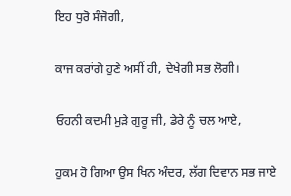ਇਹ ਧੁਰੋ ਸੰਜੋਗੀ,

ਕਾਜ ਕਰਾਂਗੇ ਹੁਣੇ ਅਸੀਂ ਹੀ, ਦੇਖੇਗੀ ਸਭ ਲੋਗੀ।

ਓਹਨੀ ਕਦਮੀ ਮੁੜੇ ਗੁਰੂ ਜੀ, ਡੇਰੇ ਨੂੰ ਚਲ ਆਏ,

ਹੁਕਮ ਹੋ ਗਿਆ ਉਸ ਖਿਨ ਅੰਦਰ, ਲੱਗ ਦਿਵਾਨ ਸਭ ਜਾਏ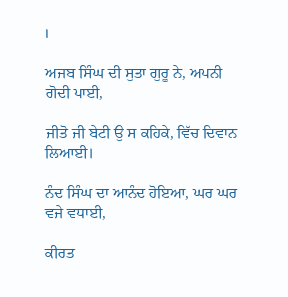।

ਅਜਬ ਸਿੰਘ ਦੀ ਸੁਤਾ ਗੁਰੂ ਨੇ, ਅਪਨੀ ਗੋਦੀ ਪਾਈ,

ਜੀਤੋ ਜੀ ਬੇਟੀ ਉ ਸ ਕਹਿਕੇ, ਵਿੱਚ ਦਿਵਾਨ ਲਿਆਈ।

ਨੰਦ ਸਿੰਘ ਦਾ ਆਨੰਦ ਹੋਇਆ, ਘਰ ਘਰ ਵਜੇ ਵਧਾਈ,

ਕੀਰਤ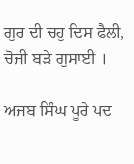ਗੁਰ ਦੀ ਚਹੁ ਦਿਸ ਫੈਲੀ, ਚੋਜੀ ਬੜੇ ਗੁਸਾਈ ।

ਅਜਬ ਸਿੰਘ ਪੂਰੇ ਪਦ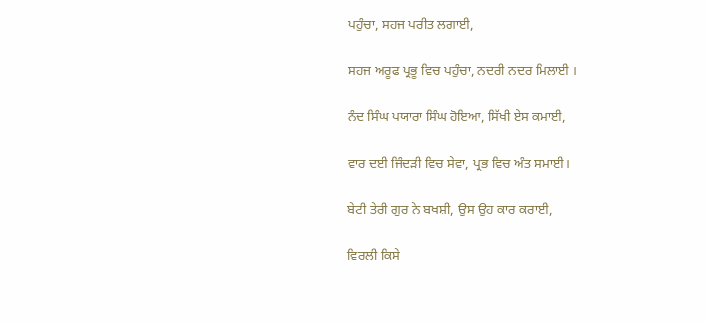ਪਹੁੰਚਾ, ਸਹਜ ਪਰੀਤ ਲਗਾਈ,

ਸਹਜ ਅਰੂਫ ਪ੍ਰਭੂ ਵਿਚ ਪਹੁੰਚਾ, ਨਦਰੀ ਨਦਰ ਮਿਲਾਈ ।

ਨੰਦ ਸਿੰਘ ਪਯਾਰਾ ਸਿੰਘ ਹੋਇਆ, ਸਿੱਖੀ ਏਸ ਕਮਾਈ,

ਵਾਰ ਦਈ ਜਿੰਦੜੀ ਵਿਚ ਸੇਵਾ, ਪ੍ਰਭ ਵਿਚ ਅੰਤ ਸਮਾਈ।

ਬੇਟੀ ਤੇਰੀ ਗੁਰ ਨੇ ਬਖਸ਼ੀ, ਉਸ ਉਹ ਕਾਰ ਕਰਾਈ,

ਵਿਰਲੀ ਕਿਸੇ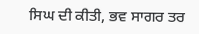ਸਿਘ ਦੀ ਕੀਤੀ, ਭਵ ਸਾਗਰ ਤਰ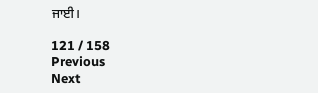ਜਾਈ।

121 / 158
Previous
Next